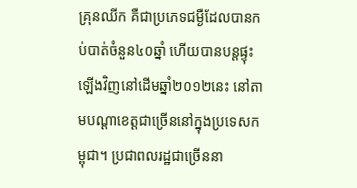គ្រុនឈីក គឺជាប្រភេទជម្ងឺដែលបានកប់បាត់ចំនួន៤០ឆ្នាំ ហើយបានបន្តផ្ទុះឡើងវិញនៅដើមឆ្នាំ២០១២នេះ នៅតាមបណ្តាខេត្តជាច្រើននៅក្នុងប្រទេសកម្ពុជា។ ប្រជាពលរដ្ឋជាច្រើននា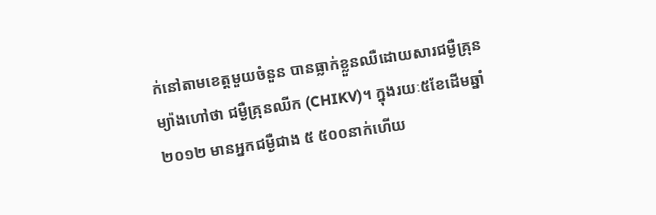ក់នៅតាមខេត្តមួយចំនួន បានធ្លាក់ខ្លួនឈឺដោយសារជម្ងឺគ្រុនម្យ៉ាងហៅថា ជម្ងឺគ្រុនឈីក (CHIKV)។ ក្នុងរយៈ៥ខែដើមឆ្នាំ២០១២ មានអ្នកជម្ងឺជាង ៥ ៥០០នាក់ហើយ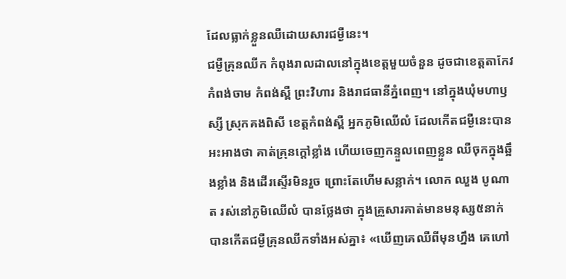ដែលធ្លាក់ខ្លួនឈឺដោយសារជម្ងឺនេះ។
ជម្ងឺគ្រុនឈីក កំពុងរាលដាលនៅក្នុងខេត្តមួយចំនួន ដូចជាខេត្តតាកែវ កំពង់ចាម កំពង់ស្ពឺ ព្រះវិហារ និងរាជធានីភ្នំពេញ។ នៅក្នុងឃុំមហាឫស្សី ស្រុកគងពិសី ខេត្តកំពង់ស្ពឺ អ្នកភូមិឈើលំ ដែលកើតជម្ងឺនេះបានអះអាងថា គាត់គ្រុនក្ដៅខ្លាំង ហើយចេញកន្ទួលពេញខ្លួន ឈឺចុកក្នុងឆ្អឹងខ្លាំង និងដើរស្ទើរមិនរួច ព្រោះតែហើមសន្លាក់។ លោក ឈួង បូណាត រស់នៅភូមិឈើលំ បានថ្លែងថា ក្នុងគ្រួសារគាត់មានមនុស្ស៥នាក់ បានកើតជម្ងឺគ្រុនឈីកទាំងអស់គ្នា៖ «ឃើញគេឈឺពីមុនហ្នឹង គេហៅ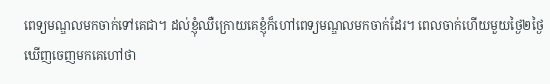ពេទ្យមណ្ឌលមកចាក់ទៅគេជា។ ដល់ខ្ញុំឈឺក្រោយគេខ្ញុំក៏ហៅពេទ្យមណ្ឌលមកចាក់ដែរ។ ពេលចាក់ហើយមួយថ្ងៃ២ថ្ងៃ ឃើញចេញមកគេហៅថា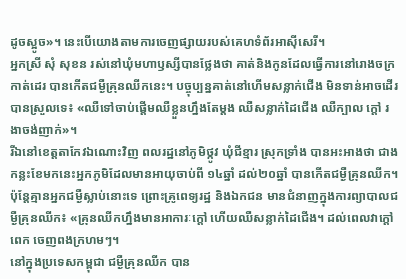ដូចស្អូច»។ នេះបើយោងតាមការចេញផ្សាយរបស់គេហទំព័រអាស៊ីសេរី។
អ្នកស្រី សុំ សុខន រស់នៅឃុំមហាឫស្សីបានថ្លែងថា គាត់និងកូនដែលធ្វើការនៅរោងចក្រកាត់ដេរ បានកើតជម្ងឺគ្រុនឈីកនេះ។ បច្ចុប្បន្នគាត់នៅហើមសន្លាក់ជើង មិនទាន់អាចដើរបានស្រួលទេ៖ «ឈឺទៅចាប់ផ្ដើមឈឺខ្លួនហ្នឹងតែម្ដង ឈឺសន្លាក់ដៃជើង ឈឺក្បាល ក្តៅ រងាចង់ញាក់»។
រីឯនៅខេត្តតាកែវឯណោះវិញ ពលរដ្ឋនៅភូមិថ្កូវ ឃុំជីខ្មារ ស្រុកទ្រាំង បានអះអាងថា ជាងកន្លះខែមកនេះអ្នកភូមិដែលមានអាយុចាប់ពី ១៤ឆ្នាំ ដល់២០ឆ្នាំ បានកើតជម្ងឺគ្រុនឈីក។ ប៉ុន្តែគ្មានអ្នកជម្ងឺស្លាប់នោះទេ ព្រោះគ្រូពេទ្យរដ្ឋ និងឯកជន មានជំនាញក្នុងការព្យាបាលជម្ងឺគ្រុនឈីក៖ «គ្រុនឈីកហ្នឹងមានអាការៈក្ដៅ ហើយឈឺសន្លាក់ដៃជើង។ ដល់ពេលវាក្ដៅពេក ចេញពងក្រហមៗ។
នៅក្នុងប្រទេសកម្ពុជា ជម្ងឺគ្រុនឈីក បាន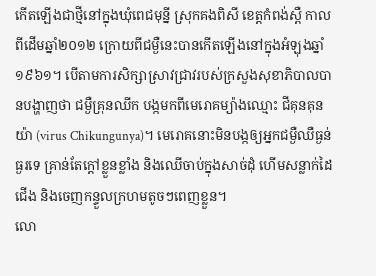កើតឡើងជាថ្មីនៅក្នុងឃុំពេជមុន្នី ស្រុកគងពិសី ខេត្តកំពង់ស្ពឺ កាលពីដើមឆ្នាំ២០១២ ក្រោយពីជម្ងឺនេះបានកើតឡើងនៅក្នុងអំឡុងឆ្នាំ១៩៦១។ បើតាមការសិក្សាស្រាវជ្រាវរបស់ក្រសួងសុខាភិបាលបានបង្ហាញថា ជម្ងឺគ្រុនឈីក បង្កមកពីមេរោគម្យ៉ាងឈ្មោះ ជីគុនគុនយ៉ា (virus Chikungunya)។ មេរោគនោះមិនបង្កឲ្យអ្នកជម្ងឺឈឺធ្ងន់ធ្ងរទេ គ្រាន់តែក្ដៅខ្លួនខ្លាំង និងឈើចាប់ក្នុងសាច់ដុំ ហើមសន្លាក់ដៃជើង និងចេញកន្ទួលក្រហមតូចៗពេញខ្លួន។
លោ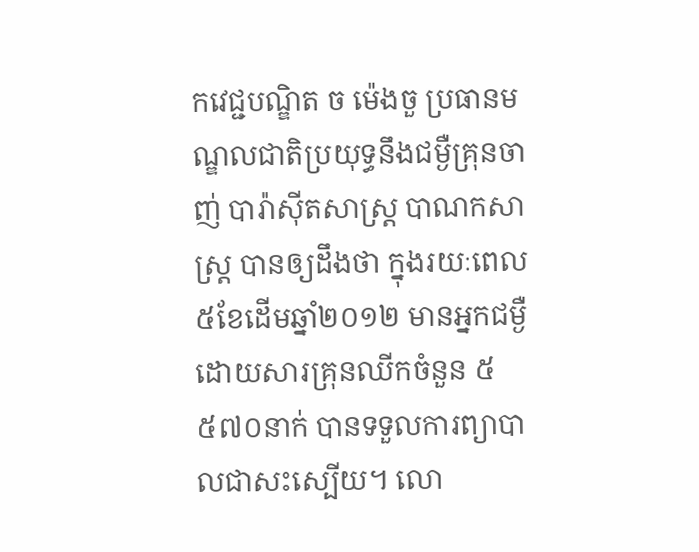កវេជ្ជបណ្ឌិត ច ម៉េងចួ ប្រធានមណ្ឌលជាតិប្រយុទ្ធនឹងជម្ងឺគ្រុនចាញ់ បារ៉ាស៊ីតសាស្រ្ត បាណកសាស្រ្ត បានឲ្យដឹងថា ក្នុងរយៈពេល ៥ខែដើមឆ្នាំ២០១២ មានអ្នកជម្ងឺដោយសារគ្រុនឈីកចំនួន ៥ ៥៧០នាក់ បានទទួលការព្យាបាលជាសះស្បើយ។ លោ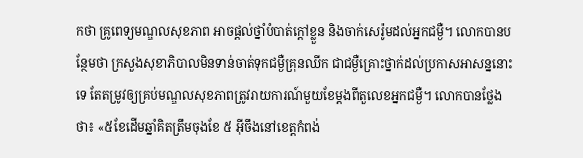កថា គ្រូពេទ្យមណ្ឌលសុខភាព អាចផ្ដល់ថ្នាំបំបាត់ក្ដៅខ្លួន និងចាក់សេរ៉ូមដល់អ្នកជម្ងឺ។ លោកបានបន្ថែមថា ក្រសួងសុខាភិបាលមិនទាន់ចាត់ទុកជម្ងឺគ្រុនឈីក ជាជម្ងឺគ្រោះថ្នាក់ដល់ប្រកាសអាសន្ននោះទេ តែតម្រូវឲ្យគ្រប់មណ្ឌលសុខភាពត្រូវរាយការណ៍មួយខែម្ដងពីតួលេខអ្នកជម្ងឺ។ លោកបានថ្លែងថា៖ «៥ខែដើមឆ្នាំគិតត្រឹមចុងខែ ៥ អ៊ីចឹងនៅខេត្តកំពង់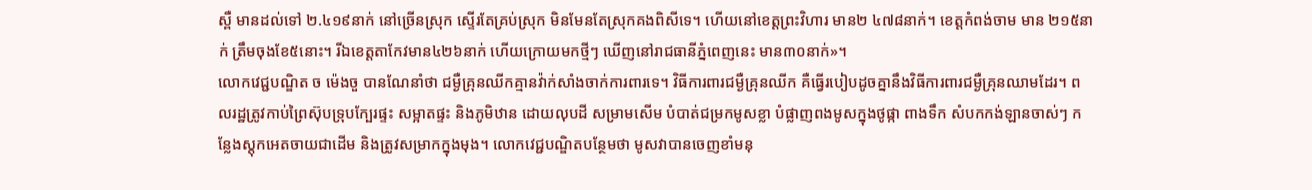ស្ពឺ មានដល់ទៅ ២.៤១៩នាក់ នៅច្រើនស្រុក ស្ទើរតែគ្រប់ស្រុក មិនមែនតែស្រុកគងពិសីទេ។ ហើយនៅខេត្តព្រះវិហារ មាន២ ៤៧៨នាក់។ ខេត្តកំពង់ចាម មាន ២១៥នាក់ ត្រឹមចុងខែ៥នោះ។ រីឯខេត្តតាកែវមាន៤២៦នាក់ ហើយក្រោយមកថ្មីៗ ឃើញនៅរាជធានីភ្នំពេញនេះ មាន៣០នាក់»។
លោកវេជ្ជបណ្ឌិត ច ម៉េងចួ បានណែនាំថា ជម្ងឺគ្រុនឈីកគ្មានវ៉ាក់សាំងចាក់ការពារទេ។ វិធីការពារជម្ងឺគ្រុនឈីក គឺធ្វើរបៀបដូចគ្នានឹងវិធីការពារជម្ងឺគ្រុនឈាមដែរ។ ពលរដ្ឋត្រូវកាប់ព្រៃស៊ុបទ្រុបក្បែរផ្ទះ សម្អាតផ្ទះ និងភូមិឋាន ដោយលុបដី សម្រាមសើម បំបាត់ជម្រកមូសខ្លា បំផ្លាញពងមូសក្នុងថូផ្កា ពាងទឹក សំបកកង់ឡានចាស់ៗ កន្លែងស្តុកអេតចាយជាដើម និងត្រូវសម្រាកក្នុងមុង។ លោកវេជ្ជបណ្ឌិតបន្ថែមថា មូសវាបានចេញខាំមនុ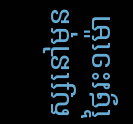ស្សនៅមុនថ្ងៃរះ១ម៉ោ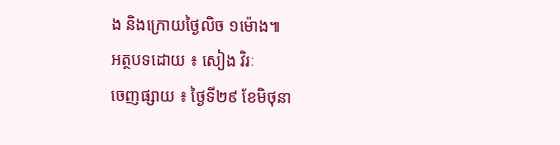ង និងក្រោយថ្ងៃលិច ១ម៉ោង៕
អត្ថបទដោយ ៖ សៀង វិរៈ
ចេញផ្សាយ ៖ ថ្ងៃទី២៩ ខែមិថុនា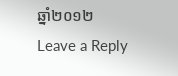ឆ្នាំ២០១២
Leave a Reply